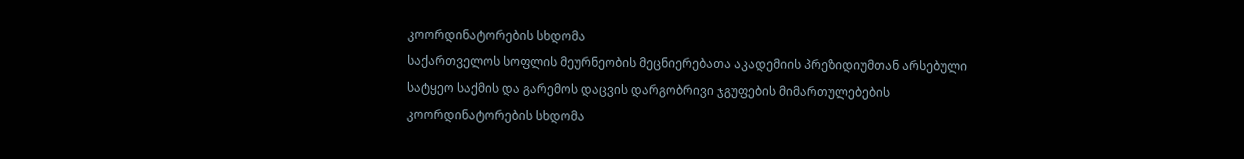კოორდინატორების სხდომა
საქართველოს სოფლის მეურნეობის მეცნიერებათა აკადემიის პრეზიდიუმთან არსებული სატყეო საქმის და გარემოს დაცვის დარგობრივი ჯგუფების მიმართულებების კოორდინატორების სხდომა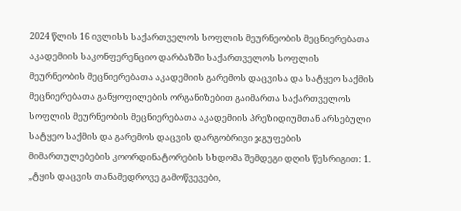2024 წლის 16 ივლისს საქართველოს სოფლის მეურნეობის მეცნიერებათა აკადემიის საკონფერენციო დარბაზში საქართველოს სოფლის მეურნეობის მეცნიერებათა აკადემიის გარემოს დაცვისა და სატყეო საქმის მეცნიერებათა განყოფილების ორგანიზებით გაიმართა საქართველოს სოფლის მეურნეობის მეცნიერებათა აკადემიის პრეზიდიუმთან არსებული სატყეო საქმის და გარემოს დაცვის დარგობრივი ჯგუფების მიმართულებების კოორდინატორების სხდომა შემდეგი დღის წესრიგით: 1. „ტყის დაცვის თანამედროვე გამოწვევები,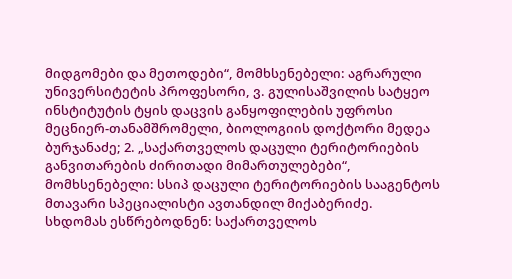მიდგომები და მეთოდები“, მომხსენებელი: აგრარული უნივერსიტეტის პროფესორი, ვ. გულისაშვილის სატყეო ინსტიტუტის ტყის დაცვის განყოფილების უფროსი მეცნიერ-თანამშრომელი, ბიოლოგიის დოქტორი მედეა ბურჯანაძე; 2. „საქართველოს დაცული ტერიტორიების განვითარების ძირითადი მიმართულებები“, მომხსენებელი: სსიპ დაცული ტერიტორიების სააგენტოს მთავარი სპეციალისტი ავთანდილ მიქაბერიძე.
სხდომას ესწრებოდნენ: საქართველოს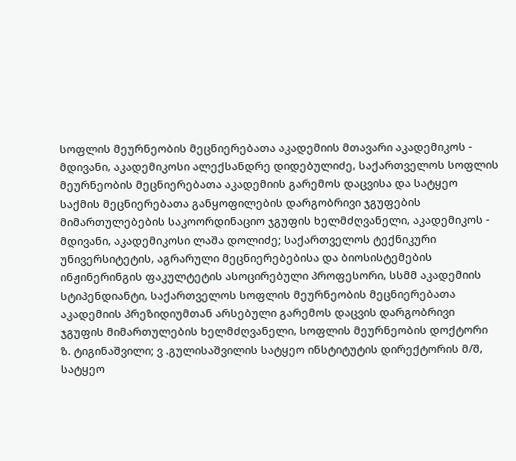სოფლის მეურნეობის მეცნიერებათა აკადემიის მთავარი აკადემიკოს - მდივანი, აკადემიკოსი ალექსანდრე დიდებულიძე, საქართველოს სოფლის მეურნეობის მეცნიერებათა აკადემიის გარემოს დაცვისა და სატყეო საქმის მეცნიერებათა განყოფილების დარგობრივი ჯგუფების მიმართულებების საკოორდინაციო ჯგუფის ხელმძღვანელი, აკადემიკოს - მდივანი, აკადემიკოსი ლაშა დოლიძე; საქართველოს ტექნიკური უნივერსიტეტის, აგრარული მეცნიერებებისა და ბიოსისტემების ინჟინერინგის ფაკულტეტის ასოცირებული პროფესორი, სსმმ აკადემიის სტიპენდიანტი, საქართველოს სოფლის მეურნეობის მეცნიერებათა აკადემიის პრეზიდიუმთან არსებული გარემოს დაცვის დარგობრივი ჯგუფის მიმართულების ხელმძღვანელი, სოფლის მეურნეობის დოქტორი ზ. ტიგინაშვილი; ვ .გულისაშვილის სატყეო ინსტიტუტის დირექტორის მ/შ, სატყეო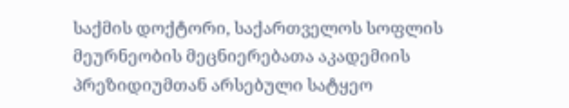საქმის დოქტორი, საქართველოს სოფლის მეურნეობის მეცნიერებათა აკადემიის პრეზიდიუმთან არსებული სატყეო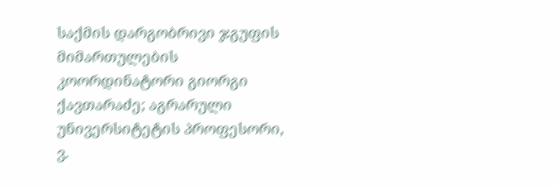საქმის დარგობრივი ჯგუფის მიმართულების კოორდინატორი გიორგი ქავთარაძე; აგრარული უნივერსიტეტის პროფესორი, ვ.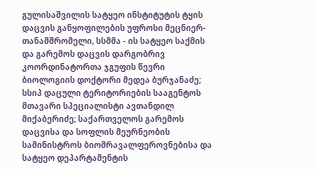გულისაშვილის სატყეო ინსტიტუტის ტყის დაცვის განყოფილების უფროსი მეცნიერ-თანამშრომელი, სსმმა - ის სატყეო საქმის და გარემოს დაცვის დარგობრივ კოორდინატორთა ჯგუფის წევრი ბიოლოგიის დოქტორი მედეა ბურჯანაძე; სსიპ დაცული ტერიტორიების სააგენტოს მთავარი სპეციალისტი ავთანდილ მიქაბერიძე; საქართველოს გარემოს დაცვისა და სოფლის მეურნეობის სამინისტროს ბიომრავალფეროვნებისა და სატყეო დეპარტამენტის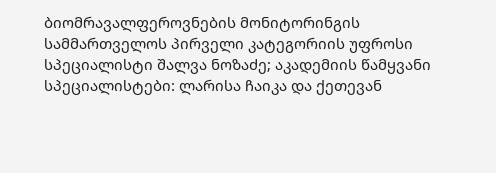ბიომრავალფეროვნების მონიტორინგის სამმართველოს პირველი კატეგორიის უფროსი სპეციალისტი შალვა ნოზაძე; აკადემიის წამყვანი სპეციალისტები: ლარისა ჩაიკა და ქეთევან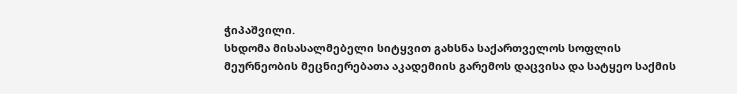ჭიპაშვილი.
სხდომა მისასალმებელი სიტყვით გახსნა საქართველოს სოფლის მეურნეობის მეცნიერებათა აკადემიის გარემოს დაცვისა და სატყეო საქმის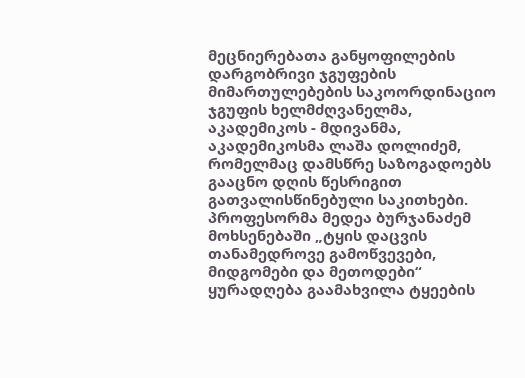მეცნიერებათა განყოფილების დარგობრივი ჯგუფების მიმართულებების საკოორდინაციო ჯგუფის ხელმძღვანელმა, აკადემიკოს - მდივანმა, აკადემიკოსმა ლაშა დოლიძემ, რომელმაც დამსწრე საზოგადოებს გააცნო დღის წესრიგით გათვალისწინებული საკითხები.
პროფესორმა მედეა ბურჯანაძემ მოხსენებაში „ტყის დაცვის თანამედროვე გამოწვევები, მიდგომები და მეთოდები“ ყურადღება გაამახვილა ტყეების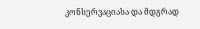კონსერვაციასა და მდგრად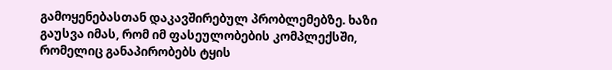გამოყენებასთან დაკავშირებულ პრობლემებზე. ხაზი გაუსვა იმას, რომ იმ ფასეულობების კომპლექსში, რომელიც განაპირობებს ტყის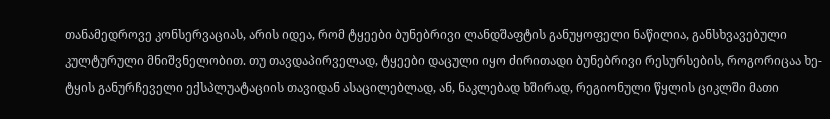თანამედროვე კონსერვაციას, არის იდეა, რომ ტყეები ბუნებრივი ლანდშაფტის განუყოფელი ნაწილია, განსხვავებული კულტურული მნიშვნელობით. თუ თავდაპირველად, ტყეები დაცული იყო ძირითადი ბუნებრივი რესურსების, როგორიცაა ხე-ტყის განურჩეველი ექსპლუატაციის თავიდან ასაცილებლად, ან, ნაკლებად ხშირად, რეგიონული წყლის ციკლში მათი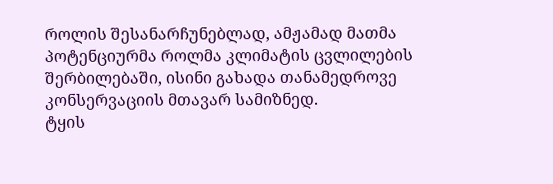როლის შესანარჩუნებლად, ამჟამად მათმა პოტენციურმა როლმა კლიმატის ცვლილების შერბილებაში, ისინი გახადა თანამედროვე კონსერვაციის მთავარ სამიზნედ.
ტყის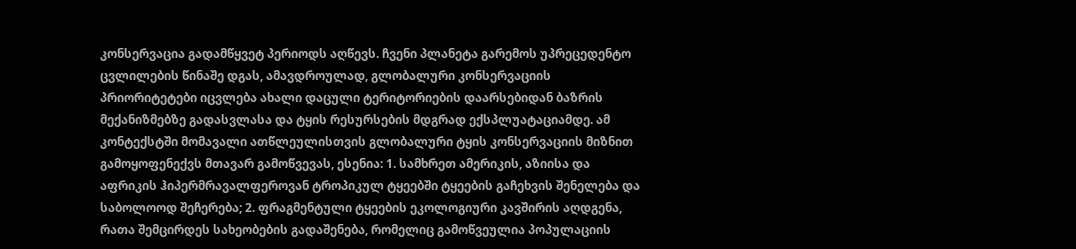კონსერვაცია გადამწყვეტ პერიოდს აღწევს. ჩვენი პლანეტა გარემოს უპრეცედენტო ცვლილების წინაშე დგას, ამავდროულად, გლობალური კონსერვაციის პრიორიტეტები იცვლება ახალი დაცული ტერიტორიების დაარსებიდან ბაზრის მექანიზმებზე გადასვლასა და ტყის რესურსების მდგრად ექსპლუატაციამდე. ამ კონტექსტში მომავალი ათწლეულისთვის გლობალური ტყის კონსერვაციის მიზნით გამოყოფენექვს მთავარ გამოწვევას, ესენია: 1. სამხრეთ ამერიკის, აზიისა და აფრიკის ჰიპერმრავალფეროვან ტროპიკულ ტყეებში ტყეების გაჩეხვის შენელება და საბოლოოდ შეჩერება; 2. ფრაგმენტული ტყეების ეკოლოგიური კავშირის აღდგენა, რათა შემცირდეს სახეობების გადაშენება, რომელიც გამოწვეულია პოპულაციის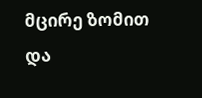მცირე ზომით და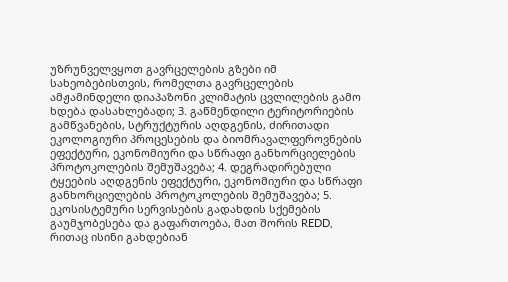უზრუნველვყოთ გავრცელების გზები იმ სახეობებისთვის, რომელთა გავრცელების ამჟამინდელი დიაპაზონი კლიმატის ცვლილების გამო ხდება დასახლებადი; 3. გაწმენდილი ტერიტორიების გამწვანების, სტრუქტურის აღდგენის, ძირითადი ეკოლოგიური პროცესების და ბიომრავალფეროვნების ეფექტური, ეკონომიური და სწრაფი განხორციელების პროტოკოლების შემუშავება; 4. დეგრადირებული ტყეების აღდგენის ეფექტური, ეკონომიური და სწრაფი განხორციელების პროტოკოლების შემუშავება; 5. ეკოსისტემური სერვისების გადახდის სქემების გაუმჯობესება და გაფართოება, მათ შორის REDD, რითაც ისინი გახდებიან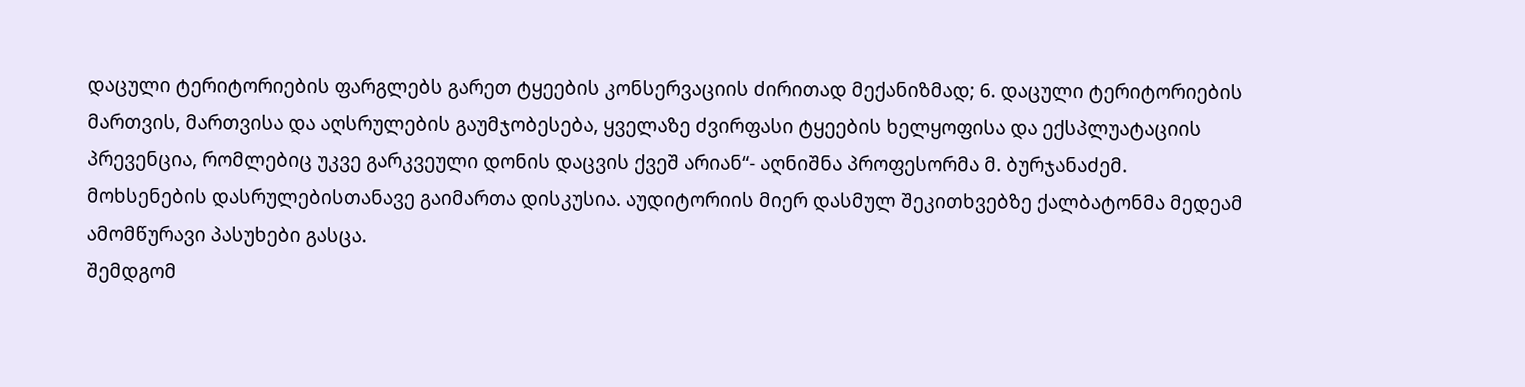დაცული ტერიტორიების ფარგლებს გარეთ ტყეების კონსერვაციის ძირითად მექანიზმად; 6. დაცული ტერიტორიების მართვის, მართვისა და აღსრულების გაუმჯობესება, ყველაზე ძვირფასი ტყეების ხელყოფისა და ექსპლუატაციის პრევენცია, რომლებიც უკვე გარკვეული დონის დაცვის ქვეშ არიან“- აღნიშნა პროფესორმა მ. ბურჯანაძემ.
მოხსენების დასრულებისთანავე გაიმართა დისკუსია. აუდიტორიის მიერ დასმულ შეკითხვებზე ქალბატონმა მედეამ ამომწურავი პასუხები გასცა.
შემდგომ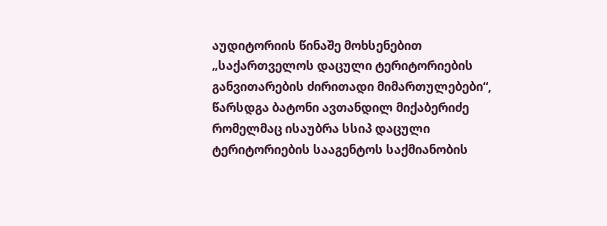აუდიტორიის წინაშე მოხსენებით „საქართველოს დაცული ტერიტორიების განვითარების ძირითადი მიმართულებები“, წარსდგა ბატონი ავთანდილ მიქაბერიძე რომელმაც ისაუბრა სსიპ დაცული ტერიტორიების სააგენტოს საქმიანობის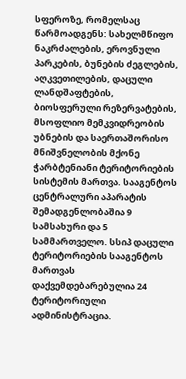სფეროზე, რომელსაც წარმოადგენს: სახელმწიფო ნაკრძალების, ეროვნული პარკების, ბუნების ძეგლების, აღკვეთილების, დაცული ლანდშაფტების, ბიოსფერული რეზერვატების, მსოფლიო მემკვიდრეობის უბნების და საერთაშორისო მნიშვნელობის მქონე ჭარბტენიანი ტერიტორიების სისტემის მართვა. სააგენტოს ცენტრალური აპარატის შემადგენლობაშია 9 სამსახური და 5 სამმართველო. სსიპ დაცული ტერიტორიების სააგენტოს მართვას დაქვემდებარებულია 24 ტერიტორიული ადმინისტრაცია.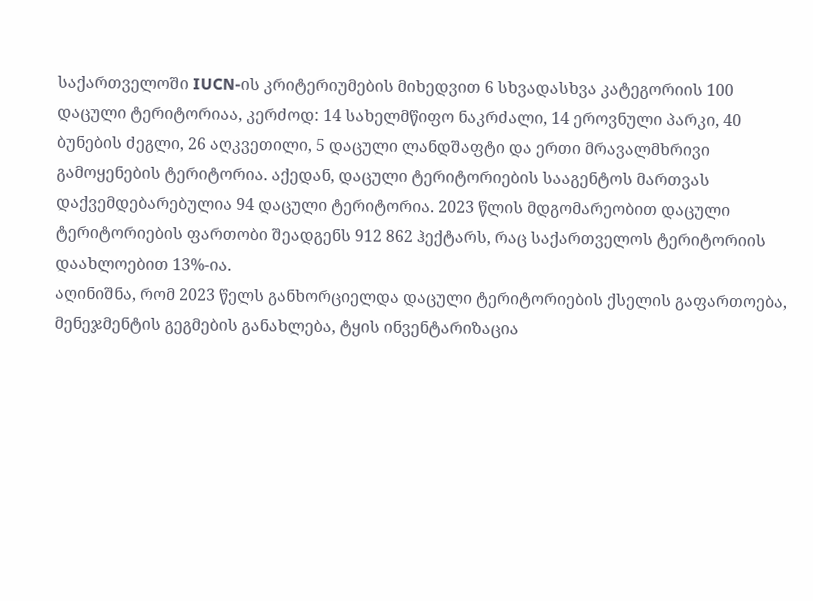საქართველოში IUCN-ის კრიტერიუმების მიხედვით 6 სხვადასხვა კატეგორიის 100 დაცული ტერიტორიაა, კერძოდ: 14 სახელმწიფო ნაკრძალი, 14 ეროვნული პარკი, 40 ბუნების ძეგლი, 26 აღკვეთილი, 5 დაცული ლანდშაფტი და ერთი მრავალმხრივი გამოყენების ტერიტორია. აქედან, დაცული ტერიტორიების სააგენტოს მართვას დაქვემდებარებულია 94 დაცული ტერიტორია. 2023 წლის მდგომარეობით დაცული ტერიტორიების ფართობი შეადგენს 912 862 ჰექტარს, რაც საქართველოს ტერიტორიის დაახლოებით 13%-ია.
აღინიშნა, რომ 2023 წელს განხორციელდა დაცული ტერიტორიების ქსელის გაფართოება, მენეჯმენტის გეგმების განახლება, ტყის ინვენტარიზაცია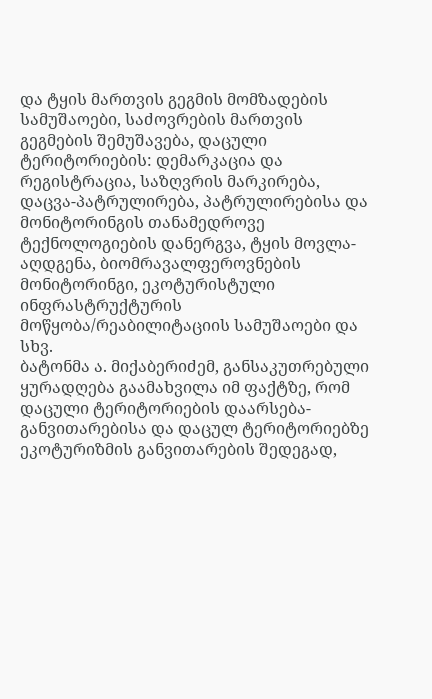და ტყის მართვის გეგმის მომზადების სამუშაოები, საძოვრების მართვის გეგმების შემუშავება, დაცული ტერიტორიების: დემარკაცია და რეგისტრაცია, საზღვრის მარკირება, დაცვა-პატრულირება, პატრულირებისა და მონიტორინგის თანამედროვე ტექნოლოგიების დანერგვა, ტყის მოვლა-აღდგენა, ბიომრავალფეროვნების მონიტორინგი, ეკოტურისტული ინფრასტრუქტურის მოწყობა/რეაბილიტაციის სამუშაოები და სხვ.
ბატონმა ა. მიქაბერიძემ, განსაკუთრებული ყურადღება გაამახვილა იმ ფაქტზე, რომ დაცული ტერიტორიების დაარსება-განვითარებისა და დაცულ ტერიტორიებზე ეკოტურიზმის განვითარების შედეგად,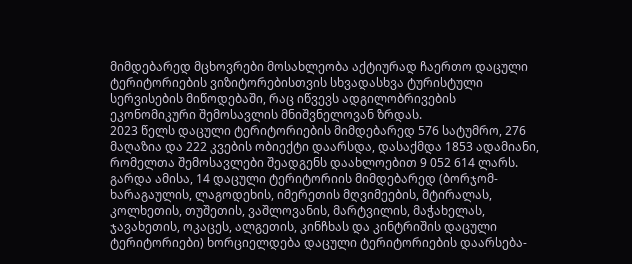მიმდებარედ მცხოვრები მოსახლეობა აქტიურად ჩაერთო დაცული ტერიტორიების ვიზიტორებისთვის სხვადასხვა ტურისტული სერვისების მიწოდებაში, რაც იწვევს ადგილობრივების ეკონომიკური შემოსავლის მნიშვნელოვან ზრდას.
2023 წელს დაცული ტერიტორიების მიმდებარედ 576 სატუმრო, 276 მაღაზია და 222 კვების ობიექტი დაარსდა, დასაქმდა 1853 ადამიანი, რომელთა შემოსავლები შეადგენს დაახლოებით 9 052 614 ლარს. გარდა ამისა, 14 დაცული ტერიტორიის მიმდებარედ (ბორჯომ-ხარაგაულის, ლაგოდეხის, იმერეთის მღვიმეების, მტირალას, კოლხეთის, თუშეთის, ვაშლოვანის, მარტვილის, მაჭახელას, ჯავახეთის, ოკაცეს, ალგეთის, კინჩხას და კინტრიშის დაცული ტერიტორიები) ხორციელდება დაცული ტერიტორიების დაარსება-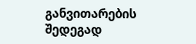განვითარების შედეგად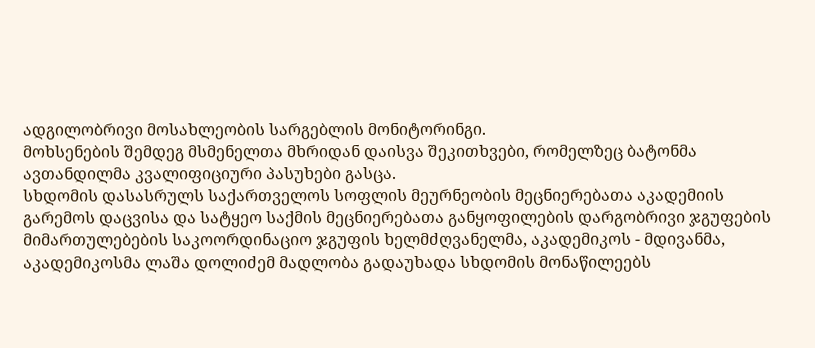ადგილობრივი მოსახლეობის სარგებლის მონიტორინგი.
მოხსენების შემდეგ მსმენელთა მხრიდან დაისვა შეკითხვები, რომელზეც ბატონმა ავთანდილმა კვალიფიციური პასუხები გასცა.
სხდომის დასასრულს საქართველოს სოფლის მეურნეობის მეცნიერებათა აკადემიის გარემოს დაცვისა და სატყეო საქმის მეცნიერებათა განყოფილების დარგობრივი ჯგუფების მიმართულებების საკოორდინაციო ჯგუფის ხელმძღვანელმა, აკადემიკოს - მდივანმა, აკადემიკოსმა ლაშა დოლიძემ მადლობა გადაუხადა სხდომის მონაწილეებს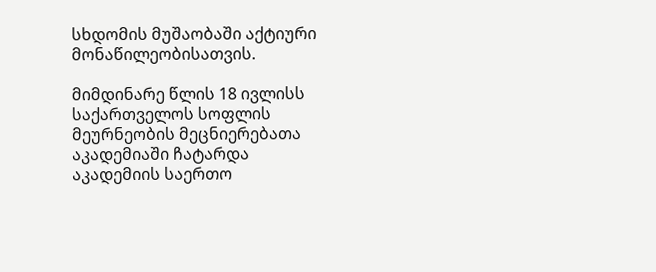სხდომის მუშაობაში აქტიური მონაწილეობისათვის.

მიმდინარე წლის 18 ივლისს საქართველოს სოფლის მეურნეობის მეცნიერებათა აკადემიაში ჩატარდა აკადემიის საერთო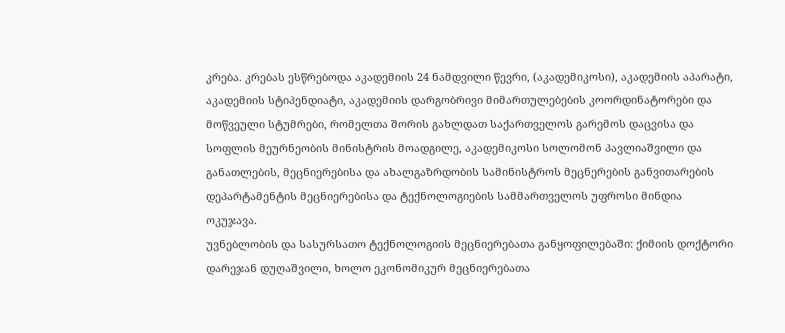კრება. კრებას ესწრებოდა აკადემიის 24 ნამდვილი წევრი, (აკადემიკოსი), აკადემიის აპარატი, აკადემიის სტიპენდიატი, აკადემიის დარგობრივი მიმართულებების კოორდინატორები და მოწვეული სტუმრები, რომელთა შორის გახლდათ საქართველოს გარემოს დაცვისა და სოფლის მეურნეობის მინისტრის მოადგილე, აკადემიკოსი სოლომონ პავლიაშვილი და განათლების, მეცნიერებისა და ახალგაზრდობის სამინისტროს მეცნერების განვითარების დეპარტამენტის მეცნიერებისა და ტექნოლოგიების სამმართველოს უფროსი მინდია ოკუჯავა.
უვნებლობის და სასურსათო ტექნოლოგიის მეცნიერებათა განყოფილებაში: ქიმიის დოქტორი დარეჯან დუღაშვილი, ხოლო ეკონომიკურ მეცნიერებათა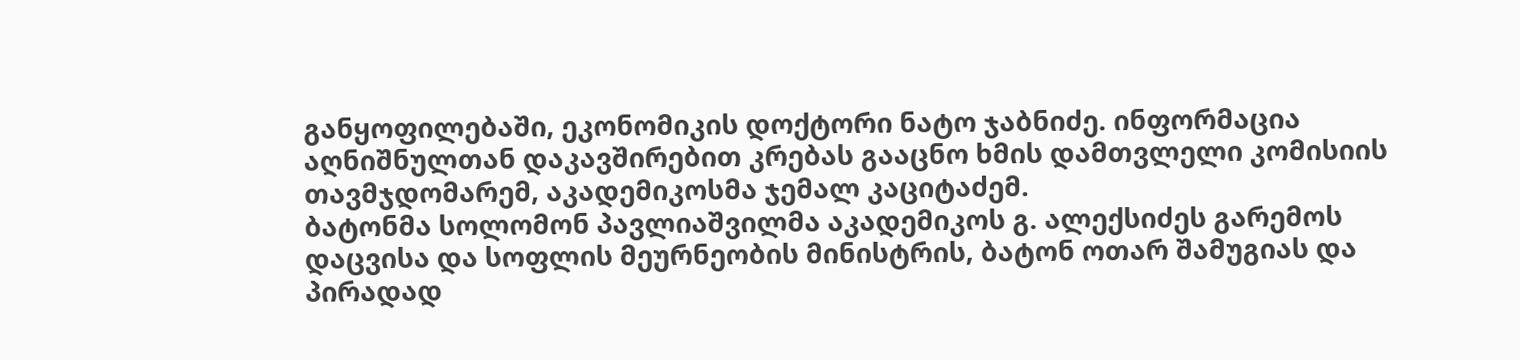განყოფილებაში, ეკონომიკის დოქტორი ნატო ჯაბნიძე. ინფორმაცია აღნიშნულთან დაკავშირებით კრებას გააცნო ხმის დამთვლელი კომისიის თავმჯდომარემ, აკადემიკოსმა ჯემალ კაციტაძემ.
ბატონმა სოლომონ პავლიაშვილმა აკადემიკოს გ. ალექსიძეს გარემოს დაცვისა და სოფლის მეურნეობის მინისტრის, ბატონ ოთარ შამუგიას და პირადად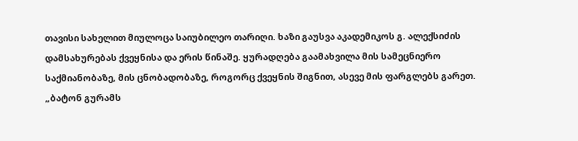თავისი სახელით მიულოცა საიუბილეო თარიღი. ხაზი გაუსვა აკადემიკოს გ. ალექსიძის დამსახურებას ქვეყნისა და ერის წინაშე. ყურადღება გაამახვილა მის სამეცნიერო საქმიანობაზე, მის ცნობადობაზე, როგორც ქვეყნის შიგნით, ასევე მის ფარგლებს გარეთ. „ბატონ გურამს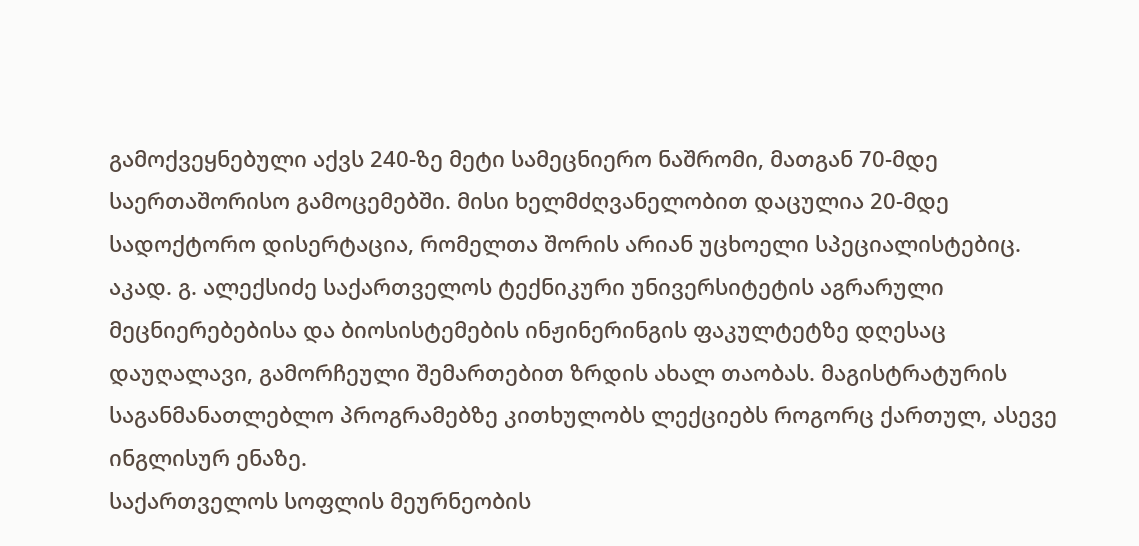გამოქვეყნებული აქვს 240-ზე მეტი სამეცნიერო ნაშრომი, მათგან 70-მდე საერთაშორისო გამოცემებში. მისი ხელმძღვანელობით დაცულია 20-მდე სადოქტორო დისერტაცია, რომელთა შორის არიან უცხოელი სპეციალისტებიც. აკად. გ. ალექსიძე საქართველოს ტექნიკური უნივერსიტეტის აგრარული მეცნიერებებისა და ბიოსისტემების ინჟინერინგის ფაკულტეტზე დღესაც დაუღალავი, გამორჩეული შემართებით ზრდის ახალ თაობას. მაგისტრატურის საგანმანათლებლო პროგრამებზე კითხულობს ლექციებს როგორც ქართულ, ასევე ინგლისურ ენაზე.
საქართველოს სოფლის მეურნეობის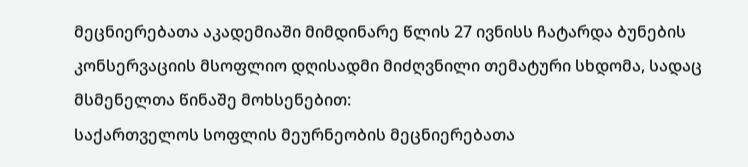მეცნიერებათა აკადემიაში მიმდინარე წლის 27 ივნისს ჩატარდა ბუნების კონსერვაციის მსოფლიო დღისადმი მიძღვნილი თემატური სხდომა, სადაც მსმენელთა წინაშე მოხსენებით:
საქართველოს სოფლის მეურნეობის მეცნიერებათა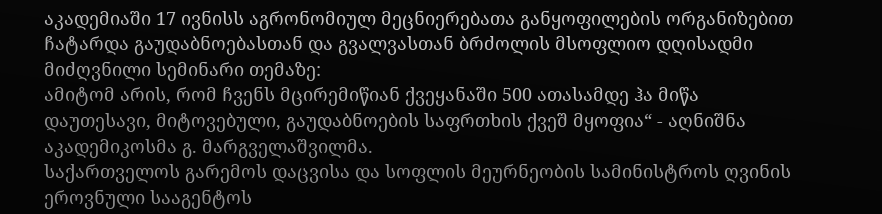აკადემიაში 17 ივნისს აგრონომიულ მეცნიერებათა განყოფილების ორგანიზებით ჩატარდა გაუდაბნოებასთან და გვალვასთან ბრძოლის მსოფლიო დღისადმი მიძღვნილი სემინარი თემაზე:
ამიტომ არის, რომ ჩვენს მცირემიწიან ქვეყანაში 500 ათასამდე ჰა მიწა დაუთესავი, მიტოვებული, გაუდაბნოების საფრთხის ქვეშ მყოფია“ - აღნიშნა აკადემიკოსმა გ. მარგველაშვილმა.
საქართველოს გარემოს დაცვისა და სოფლის მეურნეობის სამინისტროს ღვინის ეროვნული სააგენტოს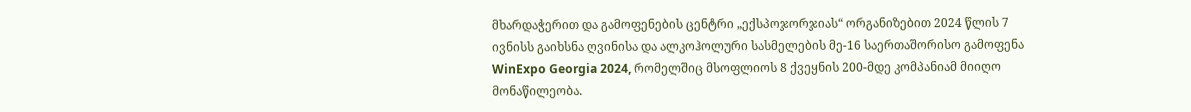მხარდაჭერით და გამოფენების ცენტრი „ექსპოჯორჯიას“ ორგანიზებით 2024 წლის 7 ივნისს გაიხსნა ღვინისა და ალკოჰოლური სასმელების მე-16 საერთაშორისო გამოფენა WinExpo Georgia 2024, რომელშიც მსოფლიოს 8 ქვეყნის 200-მდე კომპანიამ მიიღო მონაწილეობა.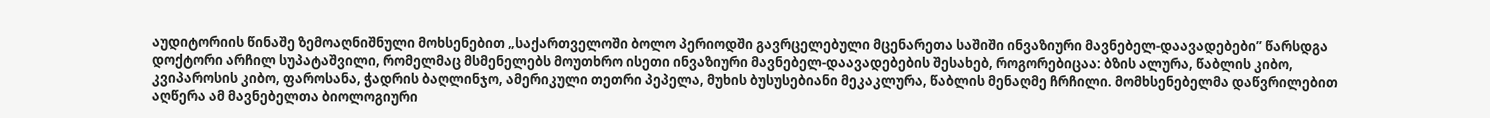აუდიტორიის წინაშე ზემოაღნიშნული მოხსენებით „საქართველოში ბოლო პერიოდში გავრცელებული მცენარეთა საშიში ინვაზიური მავნებელ-დაავადებები” წარსდგა დოქტორი არჩილ სუპატაშვილი, რომელმაც მსმენელებს მოუთხრო ისეთი ინვაზიური მავნებელ-დაავადებების შესახებ, როგორებიცაა: ბზის ალურა, წაბლის კიბო, კვიპაროსის კიბო, ფაროსანა, ჭადრის ბაღლინჯო, ამერიკული თეთრი პეპელა, მუხის ბუსუსებიანი მეკაკლურა, წაბლის მენაღმე ჩრჩილი. მომხსენებელმა დაწვრილებით აღწერა ამ მავნებელთა ბიოლოგიური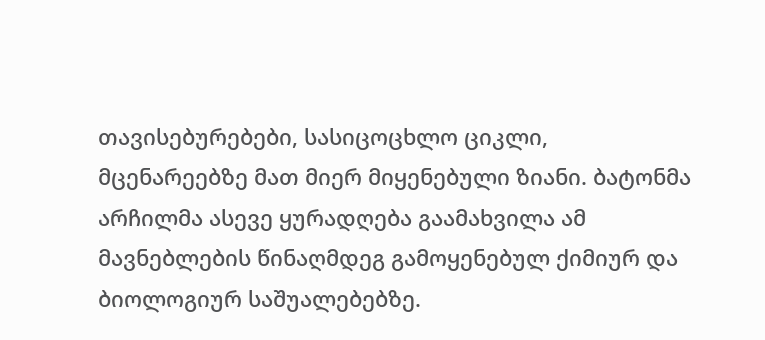თავისებურებები, სასიცოცხლო ციკლი, მცენარეებზე მათ მიერ მიყენებული ზიანი. ბატონმა არჩილმა ასევე ყურადღება გაამახვილა ამ მავნებლების წინაღმდეგ გამოყენებულ ქიმიურ და ბიოლოგიურ საშუალებებზე.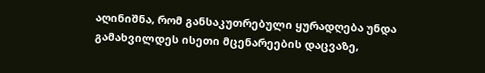აღინიშნა, რომ განსაკუთრებული ყურადღება უნდა გამახვილდეს ისეთი მცენარეების დაცვაზე,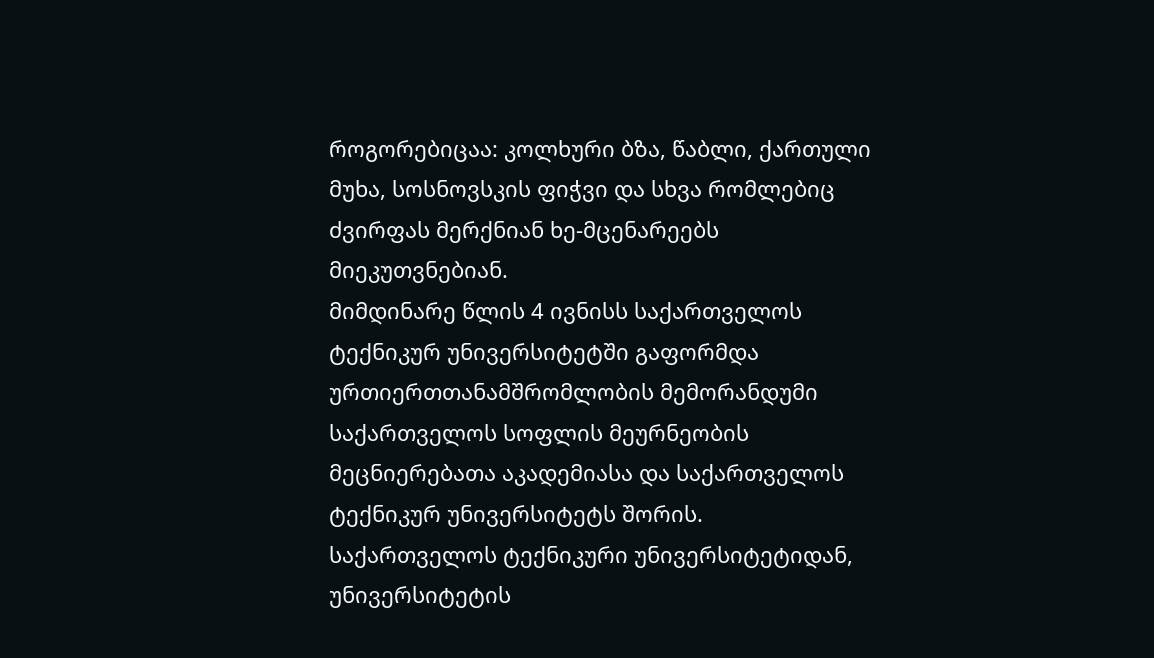როგორებიცაა: კოლხური ბზა, წაბლი, ქართული მუხა, სოსნოვსკის ფიჭვი და სხვა რომლებიც ძვირფას მერქნიან ხე-მცენარეებს მიეკუთვნებიან.
მიმდინარე წლის 4 ივნისს საქართველოს ტექნიკურ უნივერსიტეტში გაფორმდა ურთიერთთანამშრომლობის მემორანდუმი საქართველოს სოფლის მეურნეობის მეცნიერებათა აკადემიასა და საქართველოს ტექნიკურ უნივერსიტეტს შორის.
საქართველოს ტექნიკური უნივერსიტეტიდან, უნივერსიტეტის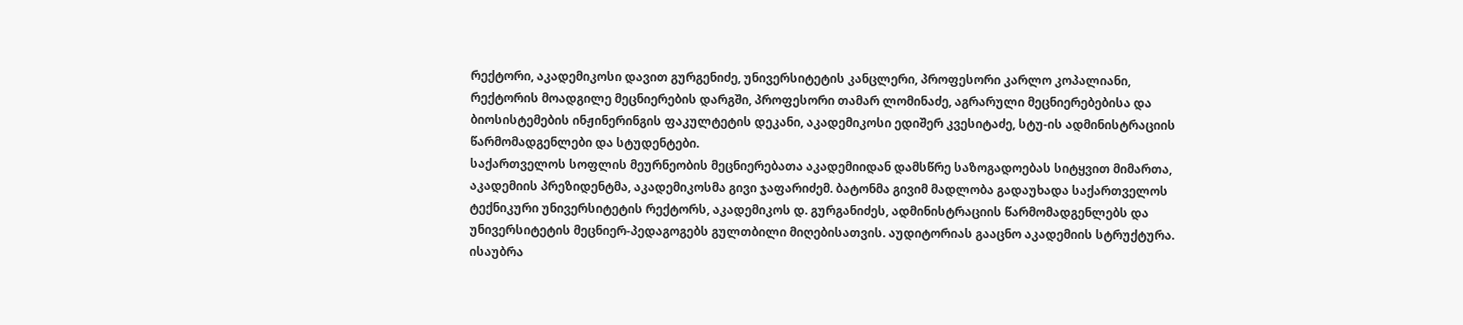რექტორი, აკადემიკოსი დავით გურგენიძე, უნივერსიტეტის კანცლერი, პროფესორი კარლო კოპალიანი, რექტორის მოადგილე მეცნიერების დარგში, პროფესორი თამარ ლომინაძე, აგრარული მეცნიერებებისა და ბიოსისტემების ინჟინერინგის ფაკულტეტის დეკანი, აკადემიკოსი ედიშერ კვესიტაძე, სტუ-ის ადმინისტრაციის წარმომადგენლები და სტუდენტები.
საქართველოს სოფლის მეურნეობის მეცნიერებათა აკადემიიდან დამსწრე საზოგადოებას სიტყვით მიმართა, აკადემიის პრეზიდენტმა, აკადემიკოსმა გივი ჯაფარიძემ. ბატონმა გივიმ მადლობა გადაუხადა საქართველოს ტექნიკური უნივერსიტეტის რექტორს, აკადემიკოს დ. გურგანიძეს, ადმინისტრაციის წარმომადგენლებს და უნივერსიტეტის მეცნიერ-პედაგოგებს გულთბილი მიღებისათვის. აუდიტორიას გააცნო აკადემიის სტრუქტურა. ისაუბრა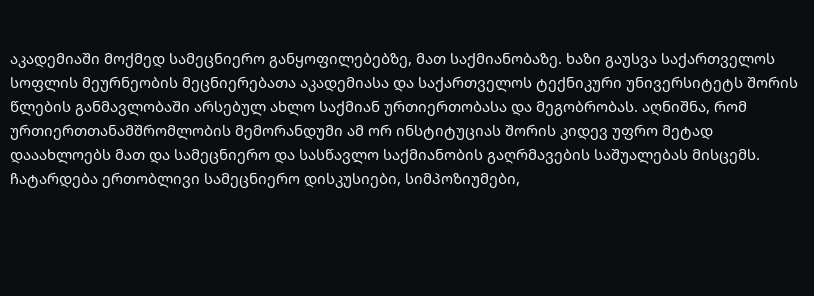აკადემიაში მოქმედ სამეცნიერო განყოფილებებზე, მათ საქმიანობაზე. ხაზი გაუსვა საქართველოს სოფლის მეურნეობის მეცნიერებათა აკადემიასა და საქართველოს ტექნიკური უნივერსიტეტს შორის წლების განმავლობაში არსებულ ახლო საქმიან ურთიერთობასა და მეგობრობას. აღნიშნა, რომ ურთიერთთანამშრომლობის მემორანდუმი ამ ორ ინსტიტუციას შორის კიდევ უფრო მეტად დააახლოებს მათ და სამეცნიერო და სასწავლო საქმიანობის გაღრმავების საშუალებას მისცემს. ჩატარდება ერთობლივი სამეცნიერო დისკუსიები, სიმპოზიუმები,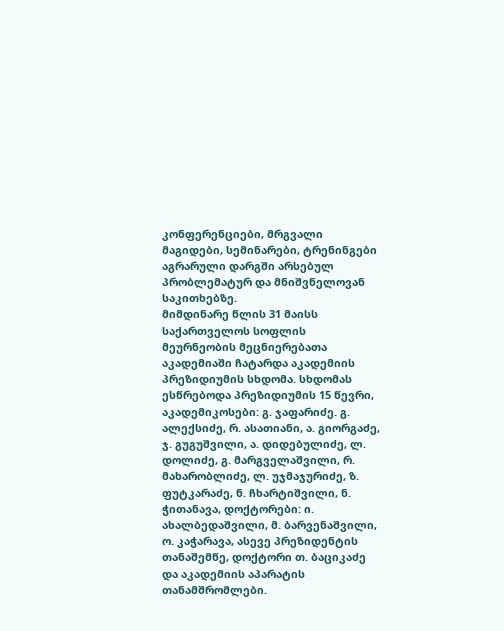კონფერენციები, მრგვალი მაგიდები, სემინარები, ტრენინგები აგრარული დარგში არსებულ პრობლემატურ და მნიშვნელოვან საკითხებზე.
მიმდინარე წლის 31 მაისს საქართველოს სოფლის მეურნეობის მეცნიერებათა აკადემიაში ჩატარდა აკადემიის პრეზიდიუმის სხდომა. სხდომას ესწრებოდა პრეზიდიუმის 15 წევრი, აკადემიკოსები: გ. ჯაფარიძე. გ. ალექსიძე, რ. ასათიანი, ა. გიორგაძე, ჯ. გუგუშვილი, ა. დიდებულიძე, ლ. დოლიძე, გ. მარგველაშვილი, რ. მახარობლიძე, ლ. უჯმაჯურიძე, ზ. ფუტკარაძე, ნ. ჩხარტიშვილი, ნ. ჭითანავა, დოქტორები: ი. ახალბედაშვილი, მ. ბარვენაშვილი, ო. კაჭარავა, ასევე პრეზიდენტის თანაშემწე, დოქტორი თ. ბაციკაძე და აკადემიის აპარატის თანამშრომლები.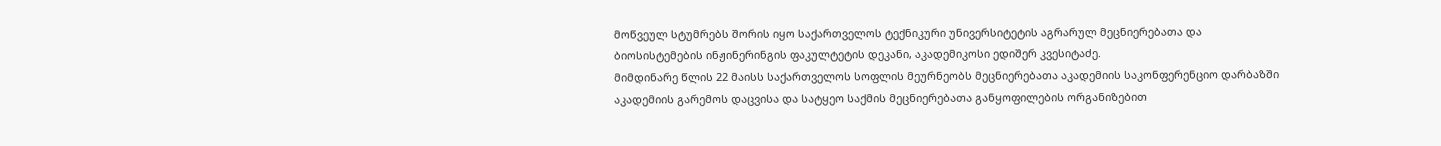მოწვეულ სტუმრებს შორის იყო საქართველოს ტექნიკური უნივერსიტეტის აგრარულ მეცნიერებათა და ბიოსისტემების ინჟინერინგის ფაკულტეტის დეკანი, აკადემიკოსი ედიშერ კვესიტაძე.
მიმდინარე წლის 22 მაისს საქართველოს სოფლის მეურნეობს მეცნიერებათა აკადემიის საკონფერენციო დარბაზში აკადემიის გარემოს დაცვისა და სატყეო საქმის მეცნიერებათა განყოფილების ორგანიზებით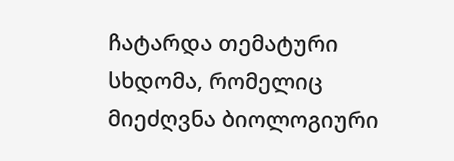ჩატარდა თემატური სხდომა, რომელიც მიეძღვნა ბიოლოგიური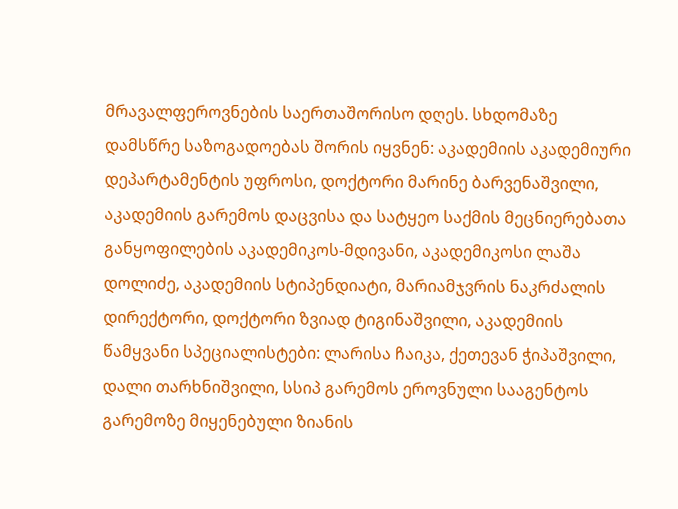მრავალფეროვნების საერთაშორისო დღეს. სხდომაზე დამსწრე საზოგადოებას შორის იყვნენ: აკადემიის აკადემიური დეპარტამენტის უფროსი, დოქტორი მარინე ბარვენაშვილი, აკადემიის გარემოს დაცვისა და სატყეო საქმის მეცნიერებათა განყოფილების აკადემიკოს-მდივანი, აკადემიკოსი ლაშა დოლიძე, აკადემიის სტიპენდიატი, მარიამჯვრის ნაკრძალის დირექტორი, დოქტორი ზვიად ტიგინაშვილი, აკადემიის წამყვანი სპეციალისტები: ლარისა ჩაიკა, ქეთევან ჭიპაშვილი, დალი თარხნიშვილი, სსიპ გარემოს ეროვნული სააგენტოს გარემოზე მიყენებული ზიანის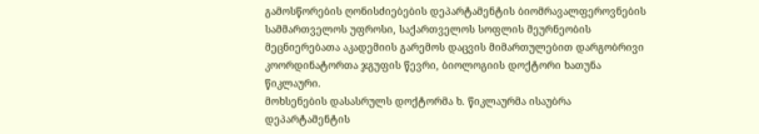გამოსწორების ღონისძიებების დეპარტამენტის ბიომრავალფეროვნების სამმართველოს უფროსი, საქართველოს სოფლის მეურნეობის მეცნიერებათა აკადემიის გარემოს დაცვის მიმართულებით დარგობრივი კოორდინატორთა ჯგუფის წევრი, ბიოლოგიის დოქტორი ხათუნა წიკლაური.
მოხსენების დასასრულს დოქტორმა ხ. წიკლაურმა ისაუბრა დეპარტამენტის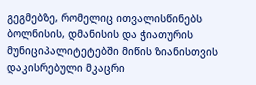გეგმებზე, რომელიც ითვალისწინებს ბოლნისის, დმანისის და ჭიათურის მუნიციპალიტეტებში მიწის ზიანისთვის დაკისრებული მკაცრი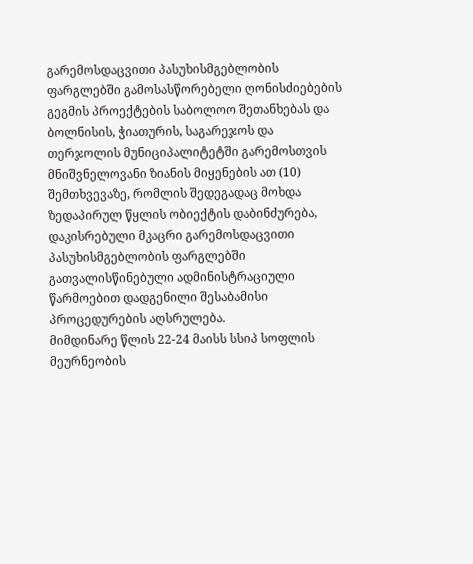გარემოსდაცვითი პასუხისმგებლობის ფარგლებში გამოსასწორებელი ღონისძიებების გეგმის პროექტების საბოლოო შეთანხებას და ბოლნისის, ჭიათურის, საგარეჯოს და თერჯოლის მუნიციპალიტეტში გარემოსთვის მნიშვნელოვანი ზიანის მიყენების ათ (10) შემთხვევაზე, რომლის შედეგადაც მოხდა ზედაპირულ წყლის ობიექტის დაბინძურება, დაკისრებული მკაცრი გარემოსდაცვითი პასუხისმგებლობის ფარგლებში გათვალისწინებული ადმინისტრაციული წარმოებით დადგენილი შესაბამისი პროცედურების აღსრულება.
მიმდინარე წლის 22-24 მაისს სსიპ სოფლის მეურნეობის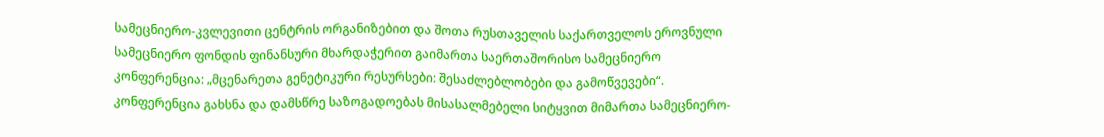სამეცნიერო-კვლევითი ცენტრის ორგანიზებით და შოთა რუსთაველის საქართველოს ეროვნული სამეცნიერო ფონდის ფინანსური მხარდაჭერით გაიმართა საერთაშორისო სამეცნიერო კონფერენცია: „მცენარეთა გენეტიკური რესურსები: შესაძლებლობები და გამოწვევები“. კონფერენცია გახსნა და დამსწრე საზოგადოებას მისასალმებელი სიტყვით მიმართა სამეცნიერო-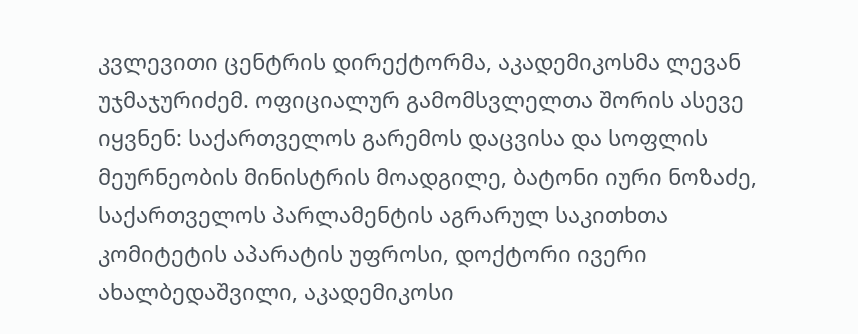კვლევითი ცენტრის დირექტორმა, აკადემიკოსმა ლევან უჯმაჯურიძემ. ოფიციალურ გამომსვლელთა შორის ასევე იყვნენ: საქართველოს გარემოს დაცვისა და სოფლის მეურნეობის მინისტრის მოადგილე, ბატონი იური ნოზაძე, საქართველოს პარლამენტის აგრარულ საკითხთა კომიტეტის აპარატის უფროსი, დოქტორი ივერი ახალბედაშვილი, აკადემიკოსი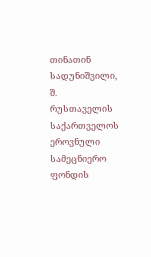თინათინ სადუნიშვილი, შ. რუსთაველის საქართველოს ეროვნული სამეცნიერო ფონდის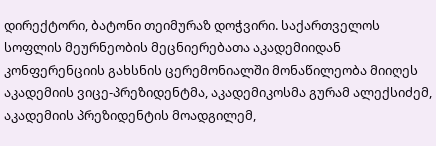დირექტორი, ბატონი თეიმურაზ დოჭვირი. საქართველოს სოფლის მეურნეობის მეცნიერებათა აკადემიიდან კონფერენციის გახსნის ცერემონიალში მონაწილეობა მიიღეს აკადემიის ვიცე-პრეზიდენტმა, აკადემიკოსმა გურამ ალექსიძემ, აკადემიის პრეზიდენტის მოადგილემ,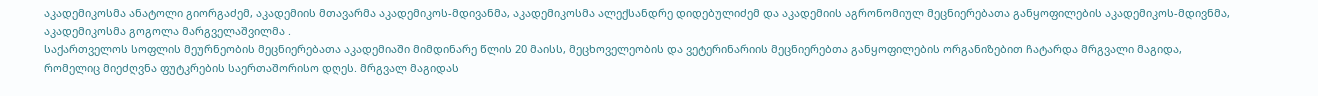აკადემიკოსმა ანატოლი გიორგაძემ, აკადემიის მთავარმა აკადემიკოს-მდივანმა, აკადემიკოსმა ალექსანდრე დიდებულიძემ და აკადემიის აგრონომიულ მეცნიერებათა განყოფილების აკადემიკოს-მდივნმა, აკადემიკოსმა გოგოლა მარგველაშვილმა .
საქართველოს სოფლის მეურნეობის მეცნიერებათა აკადემიაში მიმდინარე წლის 20 მაისს, მეცხოველეობის და ვეტერინარიის მეცნიერებთა განყოფილების ორგანიზებით ჩატარდა მრგვალი მაგიდა, რომელიც მიეძღვნა ფუტკრების საერთაშორისო დღეს. მრგვალ მაგიდას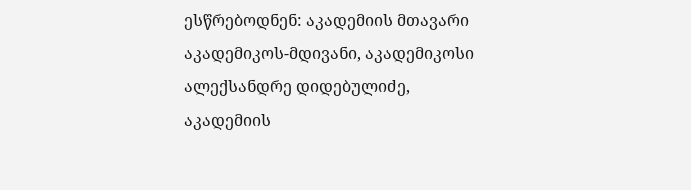ესწრებოდნენ: აკადემიის მთავარი აკადემიკოს-მდივანი, აკადემიკოსი ალექსანდრე დიდებულიძე, აკადემიის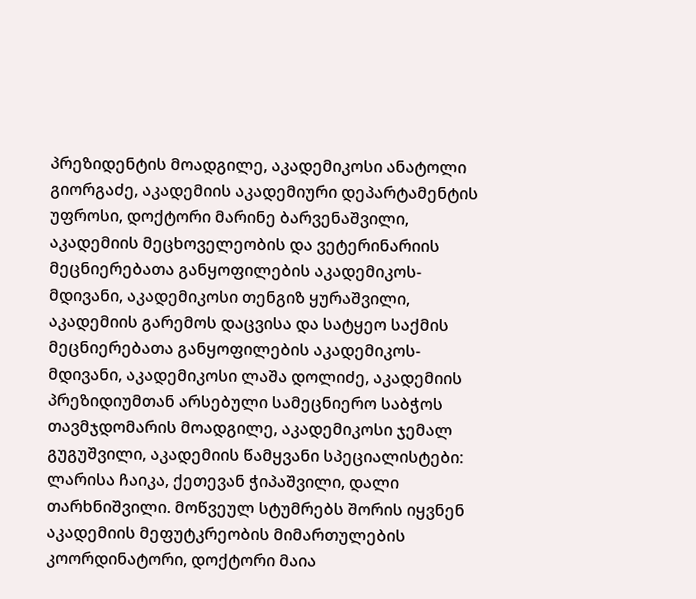პრეზიდენტის მოადგილე, აკადემიკოსი ანატოლი გიორგაძე, აკადემიის აკადემიური დეპარტამენტის უფროსი, დოქტორი მარინე ბარვენაშვილი, აკადემიის მეცხოველეობის და ვეტერინარიის მეცნიერებათა განყოფილების აკადემიკოს-მდივანი, აკადემიკოსი თენგიზ ყურაშვილი, აკადემიის გარემოს დაცვისა და სატყეო საქმის მეცნიერებათა განყოფილების აკადემიკოს-მდივანი, აკადემიკოსი ლაშა დოლიძე, აკადემიის პრეზიდიუმთან არსებული სამეცნიერო საბჭოს თავმჯდომარის მოადგილე, აკადემიკოსი ჯემალ გუგუშვილი, აკადემიის წამყვანი სპეციალისტები: ლარისა ჩაიკა, ქეთევან ჭიპაშვილი, დალი თარხნიშვილი. მოწვეულ სტუმრებს შორის იყვნენ აკადემიის მეფუტკრეობის მიმართულების კოორდინატორი, დოქტორი მაია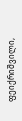ფეიქრიშვილი,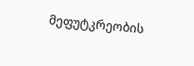მეფუტკრეობის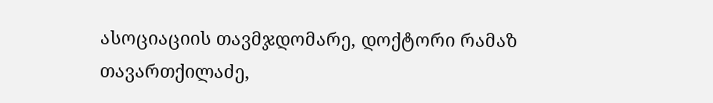ასოციაციის თავმჯდომარე, დოქტორი რამაზ თავართქილაძე,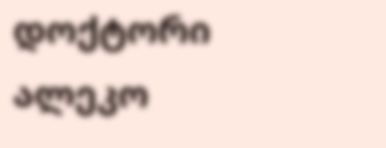დოქტორი ალეკო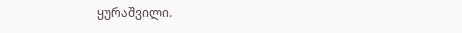ყურაშვილი.